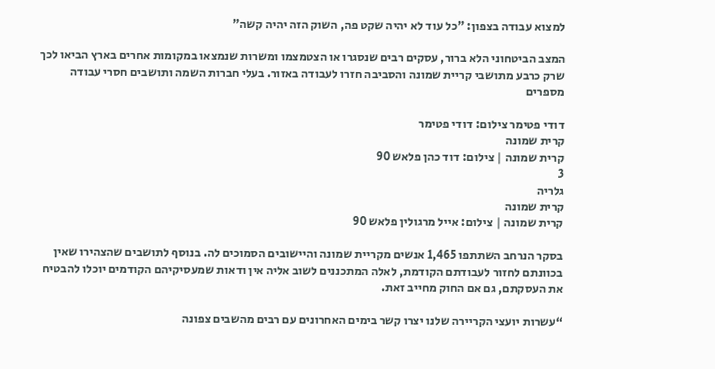למצוא עבודה בצפון: "כל עוד לא יהיה שקט פה, השוק הזה יהיה קשה"

המצב הביטחוני הלא ברור, עסקים רבים שנסגרו או הצטמצמו ומשרות שנמצאו במקומות אחרים בארץ הביאו לכך שרק כרבע מתושבי קריית שמונה והסביבה חזרו לעבודה באזור. בעלי חברות השמה ותושבים חסרי עבודה מספרים

דודי פטימר צילום: דודי פטימר
קרית שמונה
קרית שמונה | צילום: דוד כהן פלאש 90
3
גלריה
קרית שמונה
קרית שמונה | צילום: אייל מרגולין פלאש 90

בסקר הנרחב השתתפו 1,465 אנשים מקריית שמונה והיישובים הסמוכים לה. בנוסף לתושבים שהצהירו שאין בכוונתם לחזור לעבודתם הקודמת, לאלה המתכננים לשוב אליה אין ודאות שמעסיקיהם הקודמים יוכלו להבטיח את העסקתם, גם אם החוק מחייב זאת.

“עשרות יועצי הקריירה שלנו יצרו קשר בימים האחרונים עם רבים מהשבים צפונה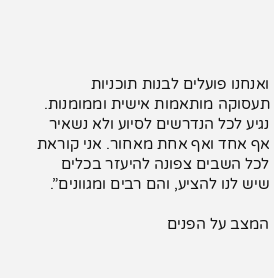ואנחנו פועלים לבנות תוכניות תעסוקה מותאמות אישית וממומנות. נגיע לכל הנדרשים לסיוע ולא נשאיר אף אחד ואף אחת מאחור. אני קוראת לכל השבים צפונה להיעזר בכלים שיש לנו להציע, והם רבים ומגוונים”.

המצב על הפנים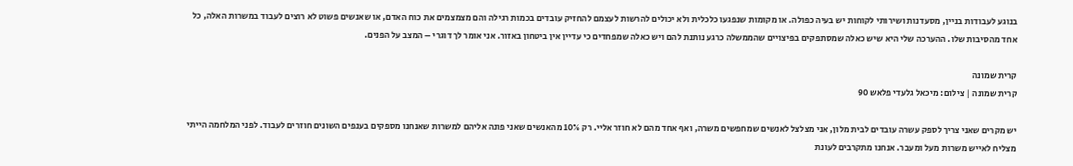בנוגע לעבודות בניין, מסעדנות ושירותי לקוחות יש בעיה כפולה. או מקומות שנפגעו כלכלית ולא יכולים להרשות לעצמם להחזיק עובדים בכמות רגילה והם מצמצמים את כוח האדם, או שאנשים פשוט לא רוצים לעבוד במשרות האלה, כל אחד מהסיבות שלו. ההערכה שלי היא שיש כאלה שמסתפקים בפיצויים שהממשלה כרגע נותנת להם ויש כאלה שמפחדים כי עדיין אין ביטחון באזור. אני אומר לך דוגרי – המצב על הפנים.

קרית שמונה
קרית שמונה | צילום: מיכאל גלעדי פלאש 90

יש מקרים שאני צריך לספק עשרה עובדים לבית מלון, אני מצלצל לאנשים שמחפשים משרה, ואף אחד מהם לא חוזר אליי. רק 10% מהאנשים שאני פונה אליהם למשרות שאנחנו מספקים בענפים השונים חוזרים לעבוד. לפני המלחמה הייתי מצליח לאייש משרות מעל ומעבר. אנחנו מתקרבים לעונת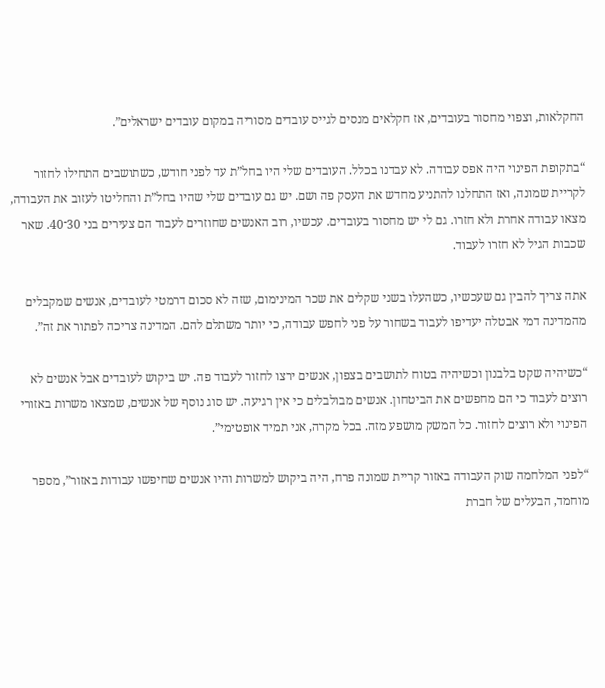החקלאות, וצפוי מחסור בעובדים, אז חקלאים מנסים לגייס עובדים מסוריה במקום עובדים ישראלים”.

“בתקופת הפינוי היה אפס עבודה. לא עבדנו בכלל. העובדים שלי היו בחל”ת עד לפני חודש, כשתושבים התחילו לחזור לקריית שמונה, ואז התחלנו להתניע מחדש את העסק פה ושם. יש גם עובדים שלי שהיו בחל”ת והחליטו לעזוב את העבודה, מצאו עבודה אחרת ולא חזרו. גם לי יש מחסור בעובדים. עכשיו, רוב האנשים שחוזרים לעבוד הם צעירים בני 30־40. שאר שכבות הגיל לא חזרו לעבוד.

אתה צריך להבין גם שעכשיו, כשהעלו בשני שקלים את שכר המינימום, שזה לא סכום דרמטי לעובדים, אנשים שמקבלים מהמדינה דמי אבטלה יעדיפו לעבוד בשחור על פני לחפש עבודה, כי יותר משתלם להם. המדינה צריכה לפתור את זה”.

“כשיהיה שקט בלבנון וכשיהיה בטוח לתושבים בצפון, אנשים ירצו לחזור לעבוד פה. יש ביקוש לעובדים אבל אנשים לא רוצים לעבוד כי הם מחפשים את הביטחון. אנשים מבולבלים כי אין רגיעה. יש סוג נוסף של אנשים, שמצאו משרות באזורי הפינוי ולא רוצים לחזור. כל המשק מושפע מזה. בכל מקרה, אני תמיד אופטימי”.

“לפני המלחמה שוק העבודה באזור קריית שמונה פרח, היה ביקוש למשרות והיו אנשים שחיפשו עבודות באזור”, מספר מוחמד, הבעלים של חברת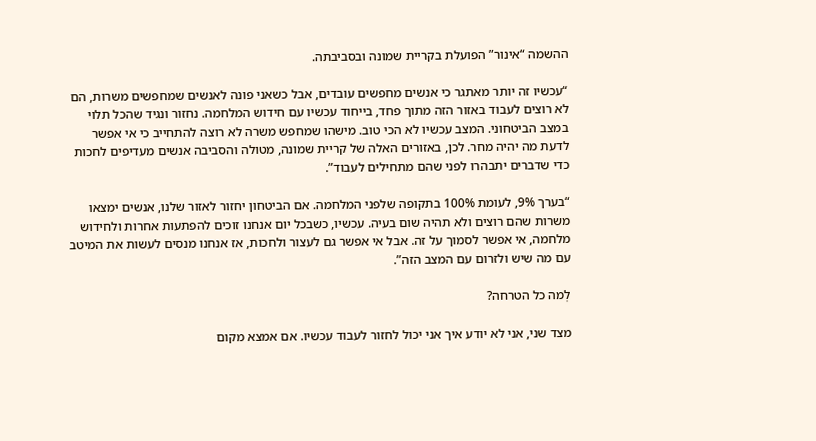ההשמה “אינור” הפועלת בקריית שמונה ובסביבתה.

“עכשיו זה יותר מאתגר כי אנשים מחפשים עובדים, אבל כשאני פונה לאנשים שמחפשים משרות, הם לא רוצים לעבוד באזור הזה מתוך פחד, בייחוד עכשיו עם חידוש המלחמה. נחזור ונגיד שהכל תלוי במצב הביטחוני. המצב עכשיו לא הכי טוב. מישהו שמחפש משרה לא רוצה להתחייב כי אי אפשר לדעת מה יהיה מחר. לכן, באזורים האלה של קריית שמונה, מטולה והסביבה אנשים מעדיפים לחכות כדי שדברים יתבהרו לפני שהם מתחילים לעבוד”.

“בערך 9%, לעומת 100% בתקופה שלפני המלחמה. אם הביטחון יחזור לאזור שלנו, אנשים ימצאו משרות שהם רוצים ולא תהיה שום בעיה. עכשיו, כשבכל יום אנחנו זוכים להפתעות אחרות ולחידוש מלחמה, אי אפשר לסמוך על זה. אבל אי אפשר גם לעצור ולחכות, אז אנחנו מנסים לעשות את המיטב עם מה שיש ולזרום עם המצב הזה”.

לְמה כל הטרחה?

מצד שני, אני לא יודע איך אני יכול לחזור לעבוד עכשיו. אם אמצא מקום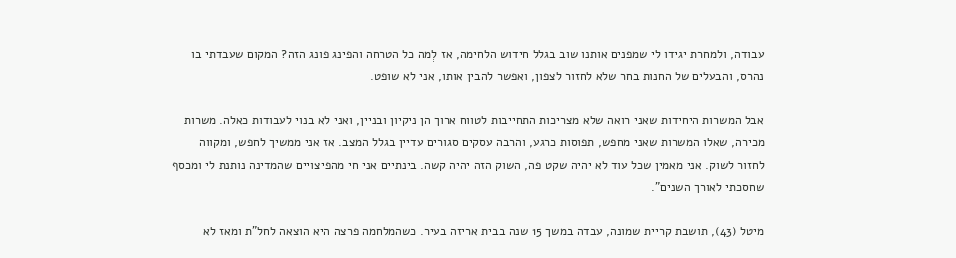עבודה, ולמחרת יגידו לי שמפנים אותנו שוב בגלל חידוש הלחימה, אז לְמה כל הטרחה והפינג פונג הזה? המקום שעבדתי בו נהרס, והבעלים של החנות בחר שלא לחזור לצפון, ואפשר להבין אותו, אני לא שופט.

אבל המשרות היחידות שאני רואה שלא מצריכות התחייבות לטווח ארוך הן ניקיון ובניין, ואני לא בנוי לעבודות כאלה. משרות מכירה, שאלו המשרות שאני מחפש, תפוסות כרגע, והרבה עסקים סגורים עדיין בגלל המצב. אז אני ממשיך לחפש, ומקווה לחזור לשוק. אני מאמין שכל עוד לא יהיה שקט פה, השוק הזה יהיה קשה. בינתיים אני חי מהפיצויים שהמדינה נותנת לי ומכסף שחסכתי לאורך השנים”.

מיטל (43), תושבת קריית שמונה, עבדה במשך 15 שנה בבית אריזה בעיר. כשהמלחמה פרצה היא הוצאה לחל”ת ומאז לא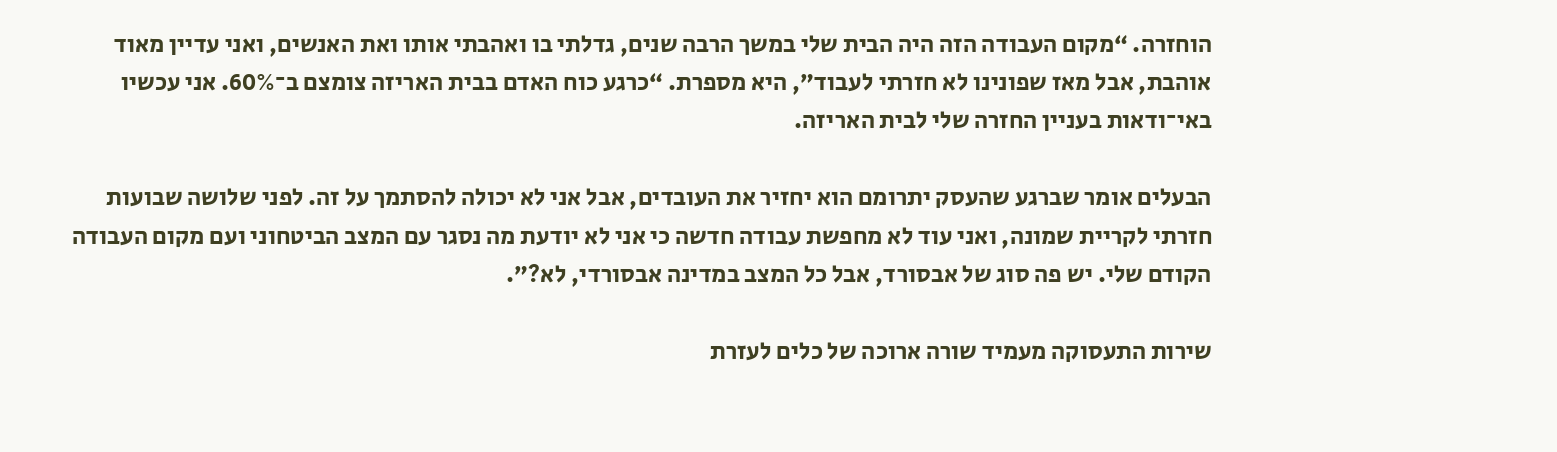הוחזרה. “מקום העבודה הזה היה הבית שלי במשך הרבה שנים, גדלתי בו ואהבתי אותו ואת האנשים, ואני עדיין מאוד אוהבת, אבל מאז שפונינו לא חזרתי לעבוד”, היא מספרת. “כרגע כוח האדם בבית האריזה צומצם ב־60%. אני עכשיו באי־ודאות בעניין החזרה שלי לבית האריזה.

הבעלים אומר שברגע שהעסק יתרומם הוא יחזיר את העובדים, אבל אני לא יכולה להסתמך על זה. לפני שלושה שבועות חזרתי לקריית שמונה, ואני עוד לא מחפשת עבודה חדשה כי אני לא יודעת מה נסגר עם המצב הביטחוני ועם מקום העבודה הקודם שלי. יש פה סוג של אבסורד, אבל כל המצב במדינה אבסורדי, לא?”.

שירות התעסוקה מעמיד שורה ארוכה של כלים לעזרת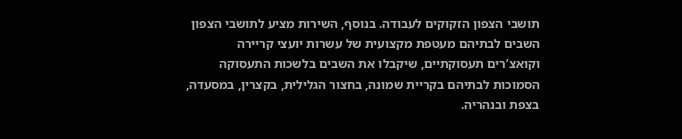תושבי הצפון הזקוקים לעבודה. בנוסף, השירות מציע לתושבי הצפון השבים לבתיהם מעטפת מקצועית של עשרות יועצי קריירה וקואצ’רים תעסוקתיים, שיקבלו את השבים בלשכות התעסוקה הסמוכות לבתיהם בקריית שמונה, בחצור הגלילית, בקצרין, במסעדה, בצפת ובנהריה.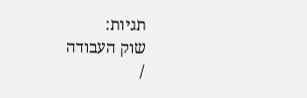תגיות:
שוק העבודה
/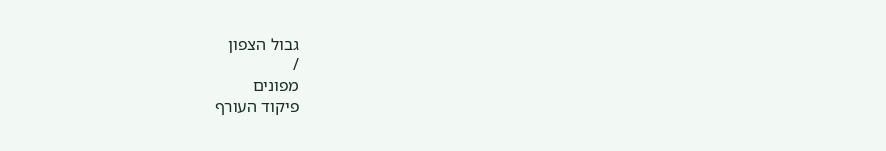גבול הצפון
/
מפונים
פיקוד העורף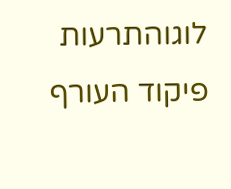לוגוהתרעות פיקוד העורף